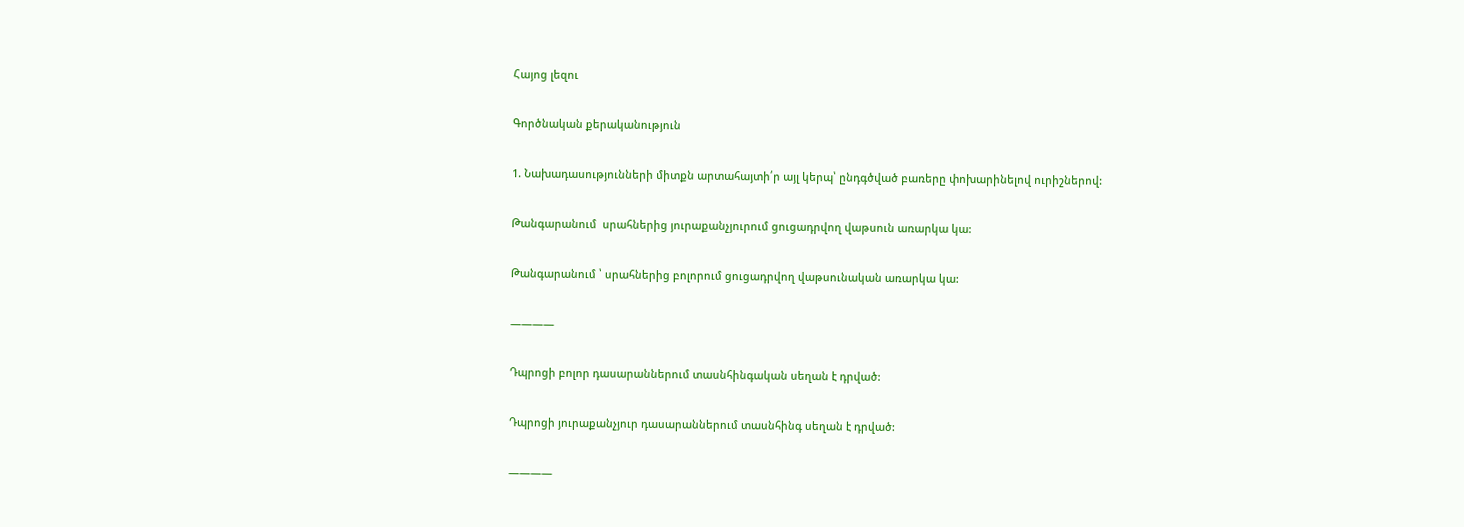Հայոց լեզու

Գործնական քերականություն

1. Նախադասությունների միտքն արտահայտի՛ր այլ կերպ՝ ընդգծված բառերը փոխարինելով ուրիշներով:

Թանգարանում  սրահներից յուրաքանչյուրում ցուցադրվող վաթսուն առարկա կա:

Թանգարանում ՝ սրահներից բոլորում ցուցադրվող վաթսունական առարկա կա:

————

Դպրոցի բոլոր դասարաններում տասնհինգական սեղան է դրված:

Դպրոցի յուրաքանչյուր դասարաններում տասնհինգ սեղան է դրված:

————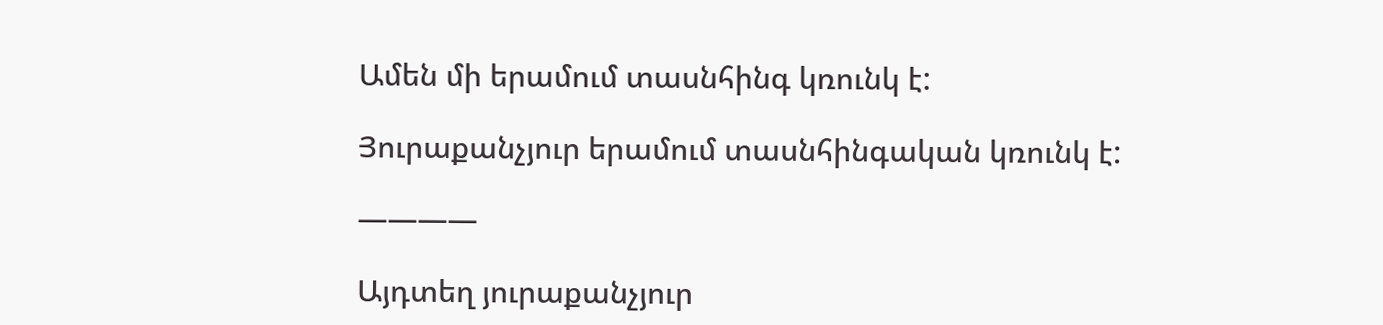Ամեն մի երամում տասնհինգ կռունկ է:

Յուրաքանչյուր երամում տասնհինգական կռունկ է:

————

Այդտեղ յուրաքանչյուր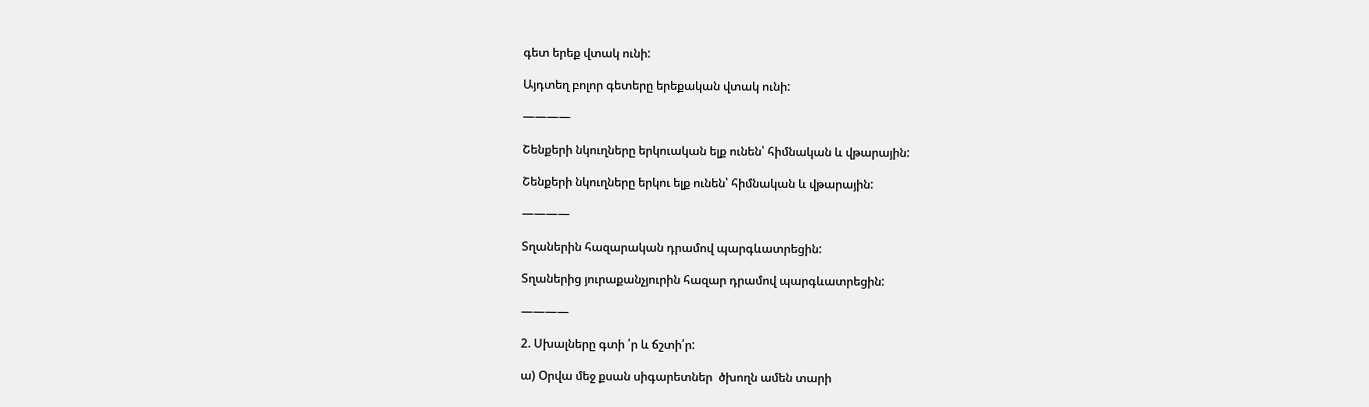գետ երեք վտակ ունի:

Այդտեղ բոլոր գետերը երեքական վտակ ունի:

————

Շենքերի նկուղները երկուական ելք ունեն՝ հիմնական և վթարային:

Շենքերի նկուղները երկու ելք ունեն՝ հիմնական և վթարային:

————

Տղաներին հազարական դրամով պարգևատրեցին:

Տղաներից յուրաքանչյուրին հազար դրամով պարգևատրեցին:

————

2. Սխալները գտի ՛ր և ճշտի՛ր:

ա) Օրվա մեջ քսան սիգարետներ  ծխողն ամեն տարի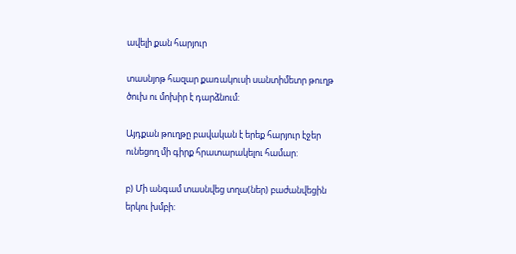ավելի քան հարյուր

տասնյոթ հազար քառակուսի սանտիմետր թուղթ ծուխ ու մոխիր է դարձնում:

Այդքան թուղթը բավական է երեք հարյուր էջեր ունեցող մի գիրք հրատարակելու համար:

բ) Մի անգամ տասնվեց տղա(ներ) բաժանվեցին երկու խմբի: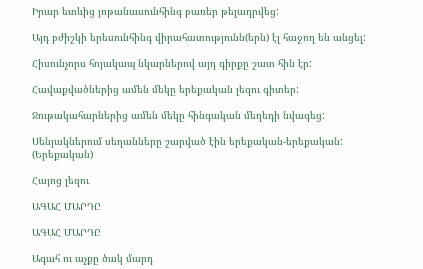Իրար ետևից յոթանասունհինգ բառեր թելադրվեց:

Այդ բժիշկի երեսունհինգ վիրահատությունն(երն) էլ հաջող են անցել:

Հիսունչորս հոյակապ նկարներով այդ գիրքը շատ հին էր:

Հավաքվածներից ամեն մեկը երեքական լեզու գիտեր:

Ջութակահարներից ամեն մեկը հինգական մեղեդի նվագեց:

Սենյակներում սեղանները շարված էին երեքական-երեքական: (Երեքական)

Հայոց լեզու

ԱԳԱՀ ՄԱՐԴԸ

ԱԳԱՀ ՄԱՐԴԸ

Ագահ ու աչքը ծակ մարդ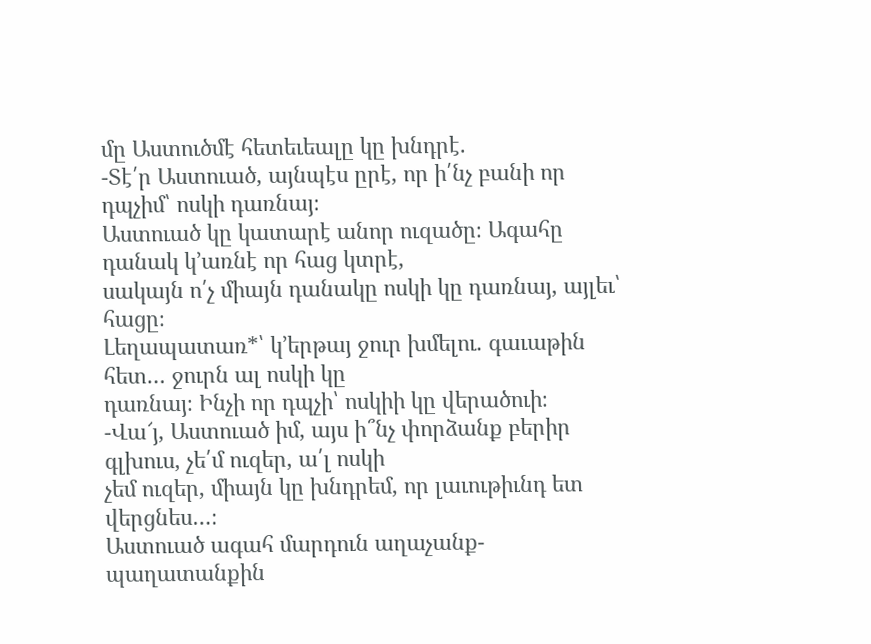մը Աստուծմէ հետեւեալը կը խնդրէ.
-Տէ՛ր Աստուած, այնպէս ըրէ, որ ի՛նչ բանի որ դպչիմ՝ ոսկի դառնայ։
Աստուած կը կատարէ անոր ուզածը։ Ագահը դանակ կ՚առնէ որ հաց կտրէ,
սակայն ո՛չ միայն դանակը ոսկի կը դառնայ, այլեւ՝ հացը։
Լեղապատառ*՝ կ’երթայ ջուր խմելու. գաւաթին հետ… ջուրն ալ ոսկի կը
դառնայ։ Ինչի որ դպչի՝ ոսկիի կը վերածուի։
-Վա՜յ, Աստուած իմ, այս ի՞նչ փորձանք բերիր գլխուս, չե՛մ ուզեր, ա՛լ ոսկի
չեմ ուզեր, միայն կը խնդրեմ, որ լաւութիւնդ ետ վերցնես…։
Աստուած ագահ մարդուն աղաչանք-պաղատանքին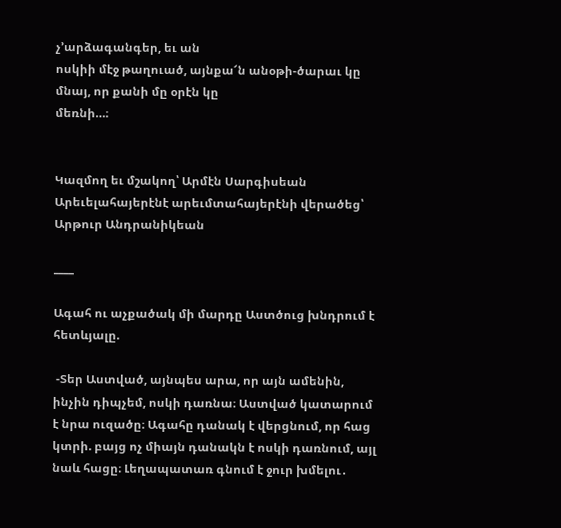չ’արձագանգեր, եւ ան
ոսկիի մէջ թաղուած, այնքա՜ն անօթի-ծարաւ կը մնայ, որ քանի մը օրէն կը
մեռնի…։


Կազմող եւ մշակող՝ Արմէն Սարգիսեան
Արեւելահայերէնէ արեւմտահայերէնի վերածեց՝ Արթուր Անդրանիկեան

____

Ագահ ու աչքածակ մի մարդը Աստծուց խնդրում է հետևյալը.

 -Տեր Աստված, այնպես արա, որ այն ամենին, ինչին դիպչեմ, ոսկի դառնա։ Աստված կատարում է նրա ուզածը։ Ագահը դանակ է վերցնում, որ հաց կտրի. բայց ոչ միայն դանակն է ոսկի դառնում, այլ նաև հացը։ Լեղապատառ գնում է ջուր խմելու․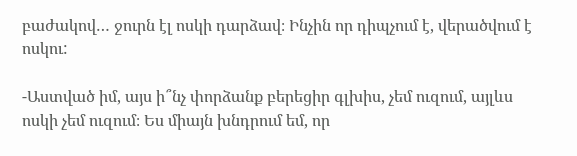բաժակով… ջուրն էլ ոսկի դարձավ։ Ինչին որ դիպչում է, վերածվում է ոսկու:

-Աստված իմ, այս ի՞նչ փորձանք բերեցիր գլխիս, չեմ ուզում, այլևս ոսկի չեմ ուզում։ Ես միայն խնդրում եմ, որ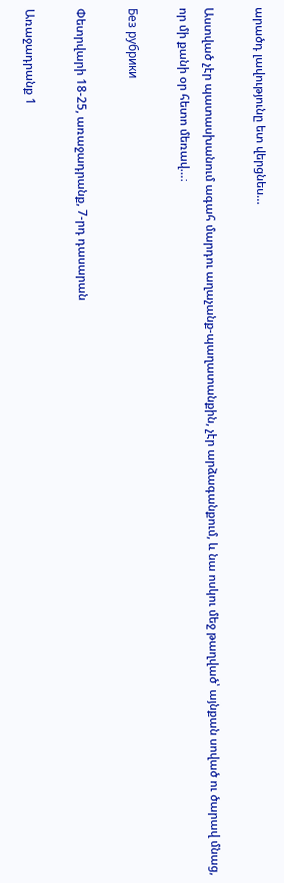արածդ լավությունը ետ վերցնես…

Աստված չէր պատասխանում ագահ մարդու աղաչանք-պաղատանքին, չէր արձագանքում, և նա ոսկու մեջ թաղված՝ այնքան սոված ու ծարավ մնաց, որ մի քանի օր հետո մեռավ…։

Без рубрики

Փետրվարի 18-25, առաջադրանք, 7-րդ դասարան

Առաջադրանք 1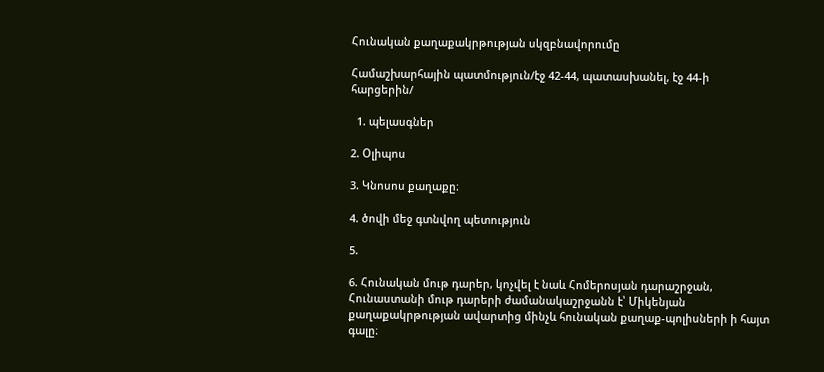Հունական քաղաքակրթության սկզբնավորումը

Համաշխարհային պատմություն/էջ 42-44, պատասխանել, էջ 44-ի հարցերին/

  1. պելասգներ

2. Օլիպոս

3. Կնոսոս քաղաքը։

4. ծովի մեջ գտնվող պետություն

5.

6. Հունական մութ դարեր, կոչվել է նաև Հոմերոսյան դարաշրջան, Հունաստանի մութ դարերի ժամանակաշրջանն է՝ Միկենյան քաղաքակրթության ավարտից մինչև հունական քաղաք-պոլիսների ի հայտ գալը։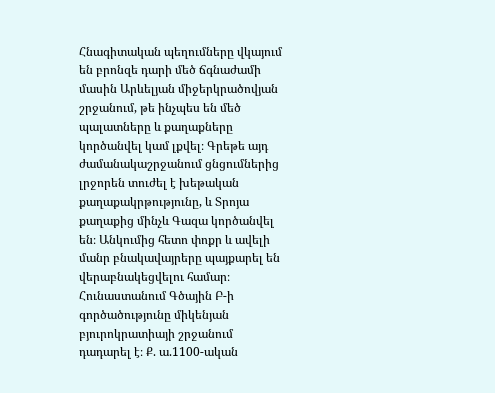Հնագիտական պեղումները վկայում են բրոնզե դարի մեծ ճգնաժամի մասին Արևելյան միջերկրածովյան շրջանում, թե ինչպես են մեծ պալատները և քաղաքները կործանվել կամ լքվել։ Գրեթե այդ ժամանակաշրջանում ցնցումներից լրջորեն տուժել է խեթական քաղաքակրթությունը, և Տրոյա քաղաքից մինչև Գազա կործանվել են։ Անկումից հետո փոքր և ավելի մանր բնակավայրերը պայքարել են վերաբնակեցվելու համար։ Հունաստանում Գծային Բ-ի գործածությունը միկենյան բյուրոկրատիայի շրջանում դադարել է։ Ք. ա.1100-ական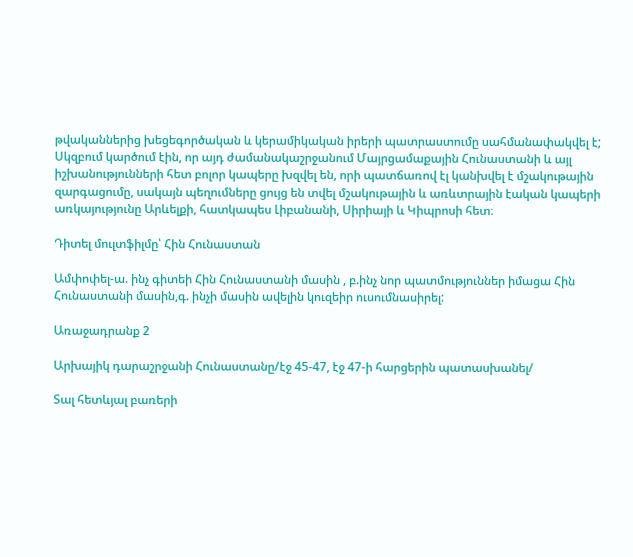թվականներից խեցեգործական և կերամիկական իրերի պատրաստումը սահմանափակվել է; Սկզբում կարծում էին, որ այդ ժամանակաշրջանում Մայրցամաքային Հունաստանի և այլ իշխանությունների հետ բոլոր կապերը խզվել են, որի պատճառով էլ կանխվել է մշակութային զարգացումը, սակայն պեղումները ցույց են տվել մշակութային և առևտրային էական կապերի առկայությունը Արևելքի, հատկապես Լիբանանի, Սիրիայի և Կիպրոսի հետ։

Դիտել մուլտֆիլմը՝ Հին Հունաստան

Ամփոփել-ա. ինչ գիտեի Հին Հունաստանի մասին , բ.ինչ նոր պատմություններ իմացա Հին Հունաստանի մասին,գ. ինչի մասին ավելին կուզեիր ուսումնասիրել:

Առաջադրանք 2

Արխայիկ դարաշրջանի Հունաստանը/էջ 45-47, էջ 47-ի հարցերին պատասխանել/

Տալ հետևյալ բառերի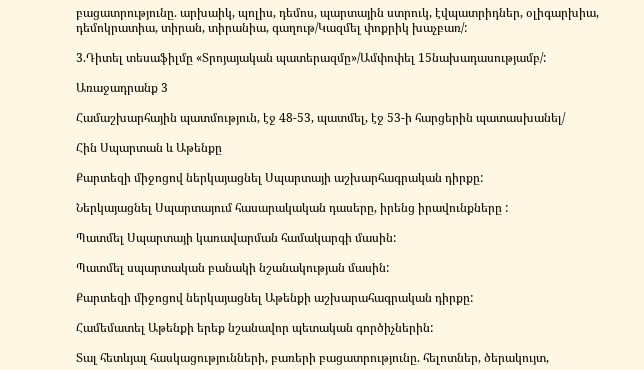բացատրությունը. արխաիկ, պոլիս, դեմոս, պարտային ստրուկ, էվպատրիդներ, օլիգարխիա, դեմոկրատիա, տիրան, տիրանիա, գաղութ/Կազմել փոքրիկ խաչբառ/:

3.Դիտել տեսաֆիլմը «Տրոյայական պատերազմը»/Ամփոփել 15նախադասությամբ/:

Առաջադրանք 3

Համաշխարհային պատմություն, էջ 48-53, պատմել, էջ 53-ի հարցերին պատասխանել/

Հին Սպարտան և Աթենքը

Քարտեզի միջոցով ներկայացնել Սպարտայի աշխարհագրական դիրքը:

Ներկայացնել Սպարտայում հասարակական դասերը, իրենց իրավունքները :

Պատմել Սպարտայի կառավարման համակարգի մասին:

Պատմել սպարտական բանակի նշանակության մասին:

Քարտեզի միջոցով ներկայացնել Աթենքի աշխարահագրական դիրքը:

Համեմատել Աթենքի երեք նշանավոր պետական գործիչներին:

Տալ հետևյալ հասկացությունների, բառերի բացատրությունը. հելոտներ, ծերակույտ,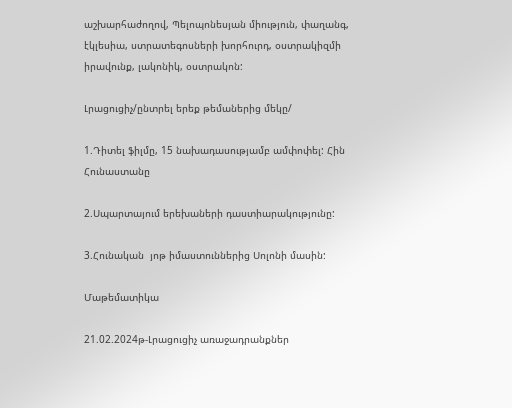աշխարհաժողով, Պելոպոնեսյան միություն, փաղանգ, էկլեսիա, ստրատեգոսների խորհուրդ, օստրակիզմի իրավունք, լակոնիկ, օստրակոն:

Լրացուցիչ/ընտրել երեք թեմաներից մեկը/

1.Դիտել ֆիլմը, 15 նախադասությամբ ամփոփել: Հին Հունաստանը

2.Սպարտայում երեխաների դաստիարակությունը:

3.Հունական  յոթ իմաստուններից Սոլոնի մասին:

Մաթեմատիկա

21.02.2024թ-Լրացուցիչ առաջադրանքներ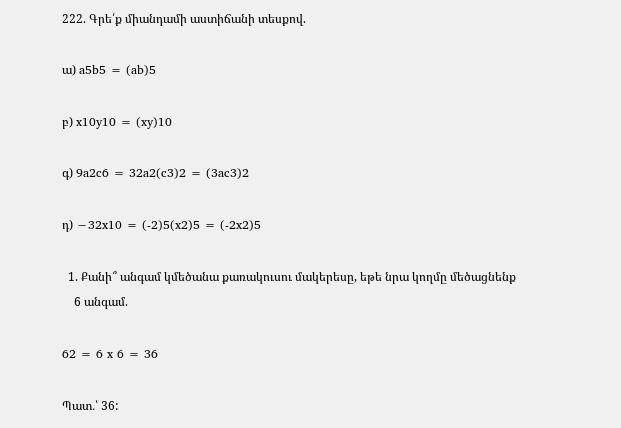222. Գրե՛ք միանդամի աստիճանի տեսքով.

ա) a5b5 = (ab)5

բ) x10y10 = (xy)10

գ) 9a2c6 = 32a2(c3)2 = (3ac3)2

դ) −32x10 = (-2)5(x2)5 = (-2x2)5

  1. Քանի՞ անգամ կմեծանա քառակուսու մակերեսը, եթե նրա կողմը մեծացնենք
    6 անգամ.

62 = 6 x 6 = 36

Պատ․՝ 36: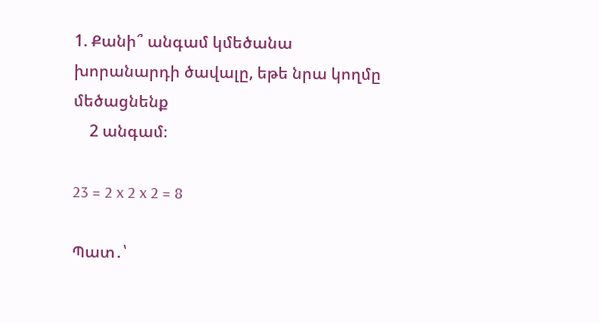1. Քանի՞ անգամ կմեծանա խորանարդի ծավալը, եթե նրա կողմը մեծացնենք
    2 անգամ։

23 = 2 x 2 x 2 = 8

Պատ․՝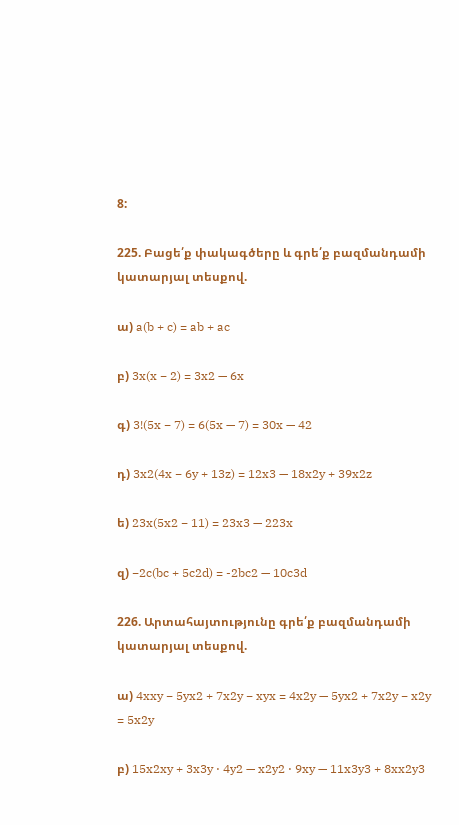8:

225. Բացե՛ք փակագծերը և գրե՛ք բազմանդամի կատարյալ տեսքով.

ա) a(b + c) = ab + ac

բ) 3x(x − 2) = 3x2 — 6x

գ) 3!(5x − 7) = 6(5x — 7) = 30x — 42

դ) 3x2(4x − 6y + 13z) = 12x3 — 18x2y + 39x2z

ե) 23x(5x2 − 11) = 23x3 — 223x

զ) −2c(bc + 5c2d) = -2bc2 — 10c3d

226. Արտահայտությունը գրե՛ք բազմանդամի կատարյալ տեսքով.

ա) 4xxy − 5yx2 + 7x2y − xyx = 4x2y — 5yx2 + 7x2y − x2y = 5x2y

բ) 15x2xy + 3x3y ⋅ 4y2 — x2y2 ⋅ 9xy — 11x3y3 + 8xx2y3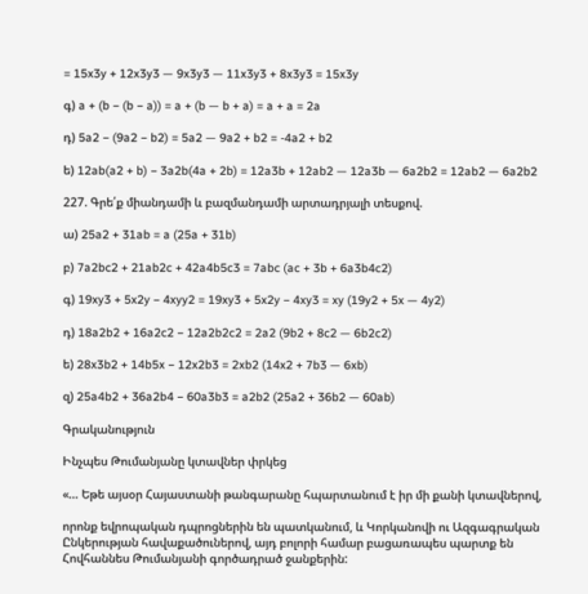= 15x3y + 12x3y3 — 9x3y3 — 11x3y3 + 8x3y3 = 15x3y

գ) a + (b − (b − a)) = a + (b — b + a) = a + a = 2a

դ) 5a2 − (9a2 − b2) = 5a2 — 9a2 + b2 = -4a2 + b2

ե) 12ab(a2 + b) − 3a2b(4a + 2b) = 12a3b + 12ab2 — 12a3b — 6a2b2 = 12ab2 — 6a2b2

227. Գրե՛ք միանդամի և բազմանդամի արտադրյալի տեսքով.

ա) 25a2 + 31ab = a (25a + 31b)

բ) 7a2bc2 + 21ab2c + 42a4b5c3 = 7abc (ac + 3b + 6a3b4c2)

գ) 19xy3 + 5x2y − 4xyy2 = 19xy3 + 5x2y − 4xy3 = xy (19y2 + 5x — 4y2)

դ) 18a2b2 + 16a2c2 − 12a2b2c2 = 2a2 (9b2 + 8c2 — 6b2c2)

ե) 28x3b2 + 14b5x − 12x2b3 = 2xb2 (14x2 + 7b3 — 6xb)

զ) 25a4b2 + 36a2b4 − 60a3b3 = a2b2 (25a2 + 36b2 — 60ab)

Գրականություն

Ինչպես Թումանյանը կտավներ փրկեց

«… Եթե այսօր Հայաստանի թանգարանը հպարտանում է իր մի քանի կտավներով,

որոնք եվրոպական դպրոցներին են պատկանում, և Կորկանովի ու Ազգագրական Ընկերության հավաքածուներով, այդ բոլորի համար բացառապես պարտք են Հովհաննես Թումանյանի գործադրած ջանքերին: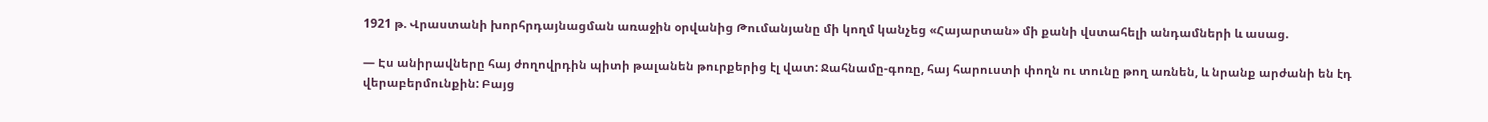1921 թ. Վրաստանի խորհրդայնացման առաջին օրվանից Թումանյանը մի կողմ կանչեց «Հայարտան» մի քանի վստահելի անդամների և ասաց.

— Էս անիրավները հայ ժողովրդին պիտի թալանեն թուրքերից էլ վատ: Ջահնամը-գոռը, հայ հարուստի փողն ու տունը թող առնեն, և նրանք արժանի են էդ վերաբերմունքին: Բայց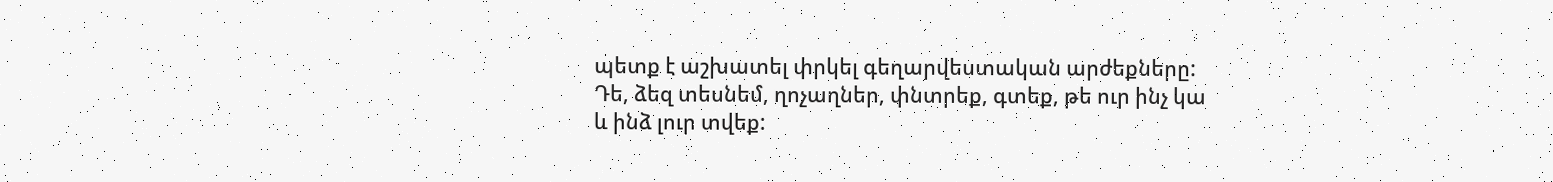պետք է աշխատել փրկել գեղարվեստական արժեքները: Դե, ձեզ տեսնեմ, ղոչաղներ, փնտրեք, գտեք, թե ուր ինչ կա և ինձ լուր տվեք: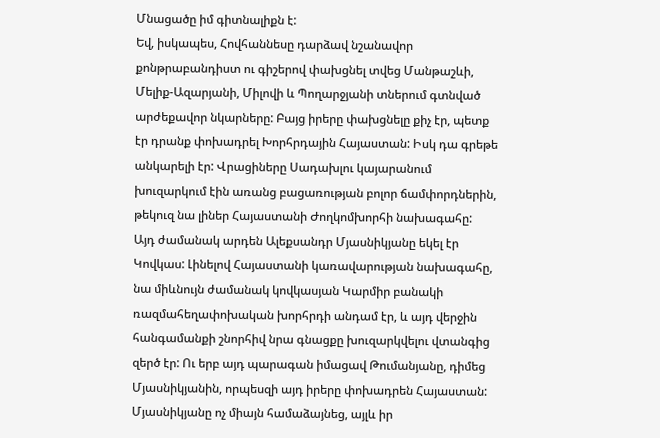Մնացածը իմ գիտնալիքն է:
Եվ, իսկապես, Հովհաննեսը դարձավ նշանավոր քոնթրաբանդիստ ու գիշերով փախցնել տվեց Մանթաշևի, Մելիք-Ազարյանի, Միլովի և Պողարջյանի տներում գտնված արժեքավոր նկարները: Բայց իրերը փախցնելը քիչ էր, պետք էր դրանք փոխադրել Խորհրդային Հայաստան: Իսկ դա գրեթե անկարելի էր: Վրացիները Սադախլու կայարանում խուզարկում էին առանց բացառության բոլոր ճամփորդներին, թեկուզ նա լիներ Հայաստանի Ժողկոմխորհի նախագահը:
Այդ ժամանակ արդեն Ալեքսանդր Մյասնիկյանը եկել էր Կովկաս: Լինելով Հայաստանի կառավարության նախագահը, նա միևնույն ժամանակ կովկասյան Կարմիր բանակի ռազմահեղափոխական խորհրդի անդամ էր, և այդ վերջին հանգամանքի շնորհիվ նրա գնացքը խուզարկվելու վտանգից զերծ էր: Ու երբ այդ պարագան իմացավ Թումանյանը, դիմեց Մյասնիկյանին, որպեսզի այդ իրերը փոխադրեն Հայաստան: Մյասնիկյանը ոչ միայն համաձայնեց, այլև իր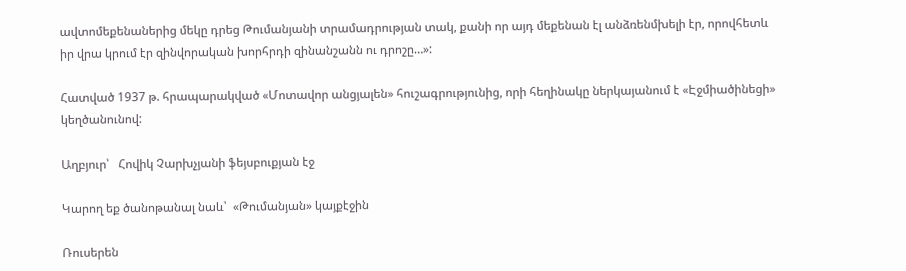ավտոմեքենաներից մեկը դրեց Թումանյանի տրամադրության տակ, քանի որ այդ մեքենան էլ անձռենմխելի էր, որովհետև իր վրա կրում էր զինվորական խորհրդի զինանշանն ու դրոշը…»:

Հատված 1937 թ. հրապարակված «Մոտավոր անցյալեն» հուշագրությունից, որի հեղինակը ներկայանում է «Էջմիածինեցի» կեղծանունով:

Աղբյուր՝   Հովիկ Չարխչյանի ֆեյսբուքյան էջ

Կարող եք ծանոթանալ նաև՝  «Թումանյան» կայքէջին

Ռուսերեն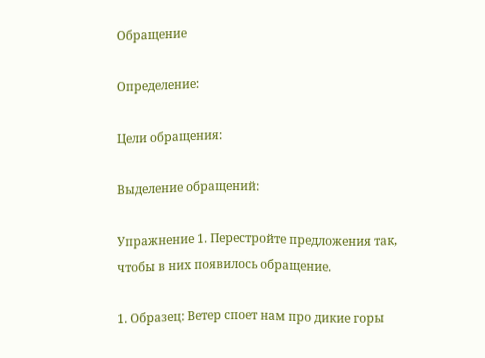Обращение

Определение:

Цели обращения:

Выделение обращений:

Упражнение 1. Перестройте предложения так, чтобы в них появилось обращение.

1. Образец: Ветер споет нам про дикие горы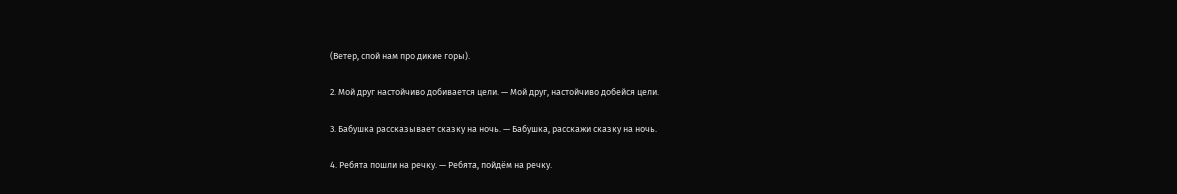(Ветер, спой нам про дикие горы).

2. Мой друг настойчиво добивается цели. — Мой друг, настойчиво добейся цели.

3. Бабушка рассказывает сказку на ночь. — Бабушка, расскажи сказку на ночь.

4. Ребята пошли на речку. — Ребята, пойдём на речку.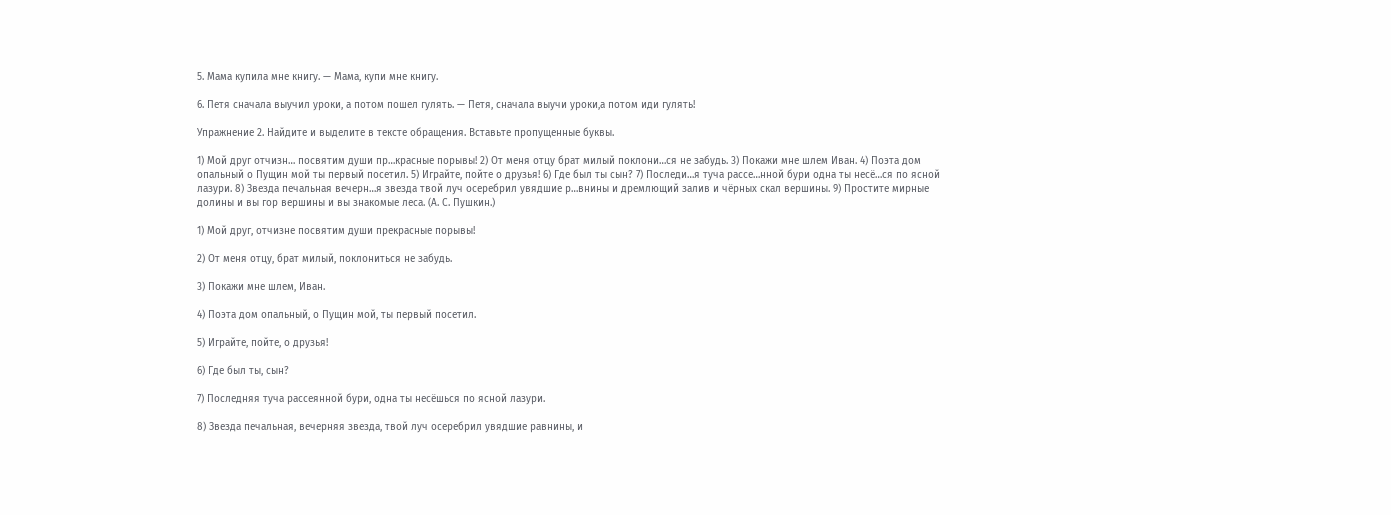5. Мама купила мне книгу. — Мама, купи мне книгу.

6. Петя сначала выучил уроки, а потом пошел гулять. — Петя, сначала выучи уроки,а потом иди гулять!

Упражнение 2. Найдите и выделите в тексте обращения. Вставьте пропущенные буквы.

1) Мой друг отчизн… посвятим души пр…красные порывы! 2) От меня отцу брат милый поклони…ся не забудь. 3) Покажи мне шлем Иван. 4) Поэта дом опальный о Пущин мой ты первый посетил. 5) Играйте, пойте о друзья! 6) Где был ты сын? 7) Последи…я туча рассе…нной бури одна ты несё…ся по ясной лазури. 8) Звезда печальная вечерн…я звезда твой луч осеребрил увядшие р…внины и дремлющий залив и чёрных скал вершины. 9) Простите мирные долины и вы гор вершины и вы знакомые леса. (А. С. Пушкин.)

1) Мой друг, отчизне посвятим души прекрасные порывы!

2) От меня отцу, брат милый, поклониться не забудь.

3) Покажи мне шлем, Иван.

4) Поэта дом опальный, о Пущин мой, ты первый посетил.

5) Играйте, пойте, о друзья!

6) Где был ты, сын?

7) Последняя туча рассеянной бури, одна ты несёшься по ясной лазури.

8) Звезда печальная, вечерняя звезда, твой луч осеребрил увядшие равнины, и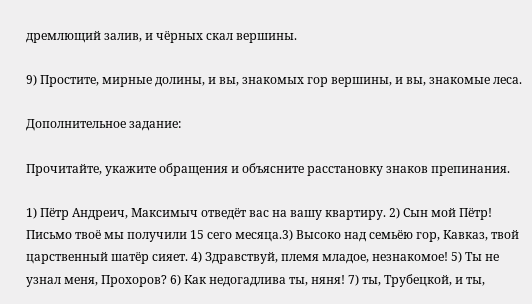дремлющий залив, и чёрных скал вершины.

9) Простите, мирные долины, и вы, знакомых гор вершины, и вы, знакомые леса.

Дополнительное задание:

Прочитайте, укажите обращения и объясните расстановку знаков препинания.

1) Пётр Андреич, Максимыч отведёт вас на вашу квартиру. 2) Сын мой Пётр! Письмо твоё мы получили 15 сего месяца.3) Высоко над семьёю гор, Кавказ, твой царственный шатёр сияет. 4) Здравствуй, племя младое, незнакомое! 5) Ты не узнал меня, Прохоров? 6) Как недогадлива ты, няня! 7) ты, Трубецкой, и ты,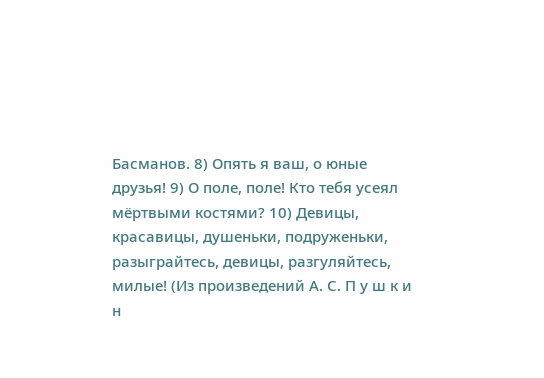Басманов. 8) Опять я ваш, о юные друзья! 9) О поле, поле! Кто тебя усеял мёртвыми костями? 10) Девицы, красавицы, душеньки, подруженьки, разыграйтесь, девицы, разгуляйтесь, милые! (Из произведений А. С. П у ш к и н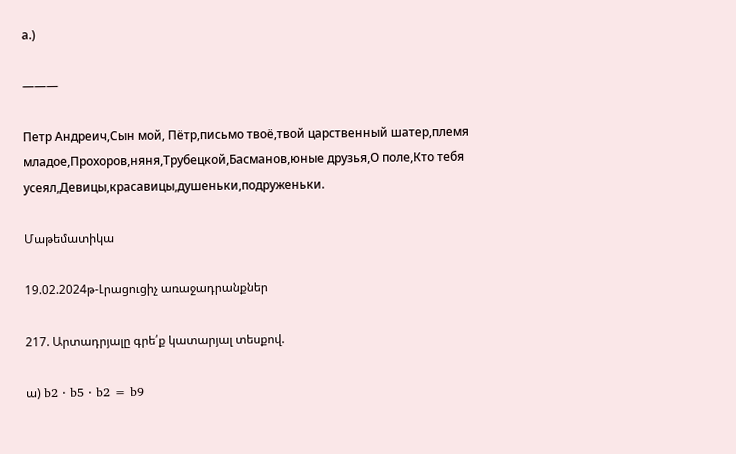а.)

———

Петр Андреич,Сын мой, Пётр,письмо твоё,твой царственный шатер,племя младое,Прохоров,няня,Трубецкой,Басманов,юные друзья,О поле,Кто тебя усеял,Девицы,красавицы,душеньки,подруженьки.

Մաթեմատիկա

19.02.2024թ-Լրացուցիչ առաջադրանքներ

217. Արտադրյալը գրե՛ք կատարյալ տեսքով.

ա) b2 ⋅ b5 ⋅ b2 = b9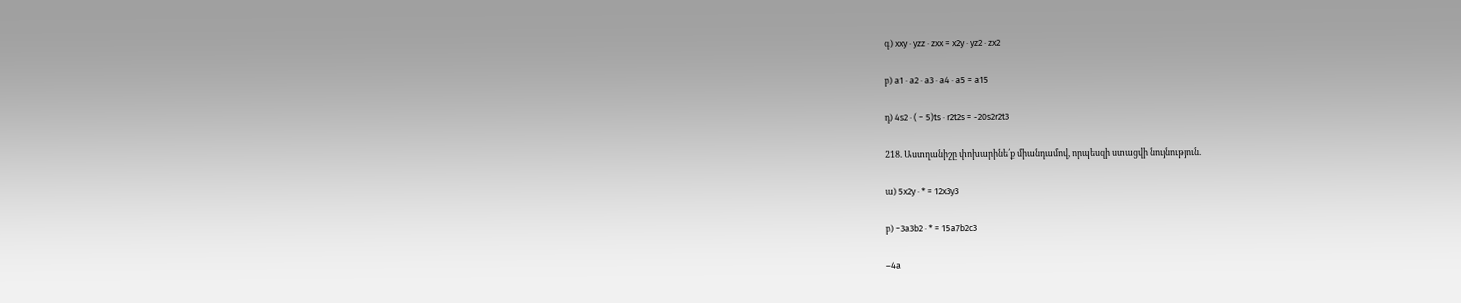գ) xxy ⋅ yzz ⋅ zxx = x2y ⋅ yz2 ⋅ zx2

բ) a1 ⋅ a2 ⋅ a3 ⋅ a4 ⋅ a5 = a15

դ) 4s2 ⋅ ( − 5)ts ⋅ r2t2s = -20s2r2t3

218. Աստղանիշը փոխարինե՛ք միանդամով, որպեսզի ստացվի նույնություն.

ա) 5x2y ⋅ * = 12x3y3

բ) −3a3b2 ⋅ * = 15a7b2c3

–4a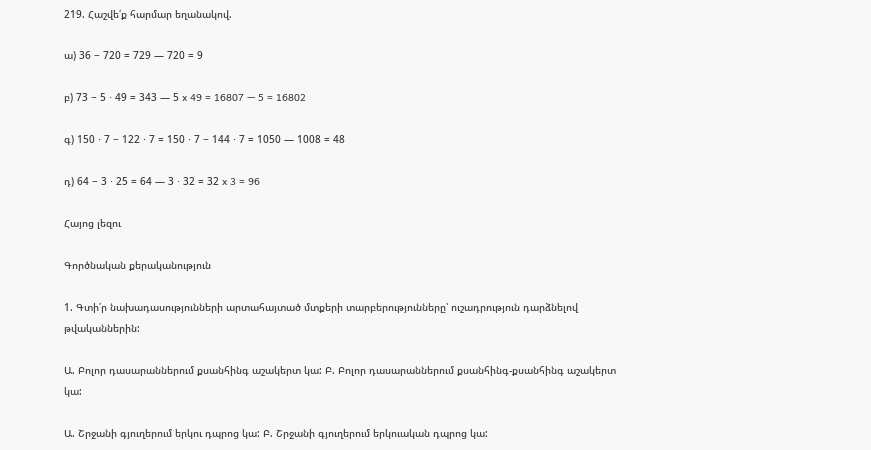219. Հաշվե՛ք հարմար եղանակով.

ա) 36 − 720 = 729 — 720 = 9

բ) 73 − 5 ⋅ 49 = 343 — 5 x 49 = 16807 — 5 = 16802

գ) 150 ⋅ 7 − 122 ⋅ 7 = 150 ⋅ 7 − 144 ⋅ 7 = 1050 — 1008 = 48

դ) 64 − 3 ⋅ 25 = 64 — 3 ⋅ 32 = 32 x 3 = 96

Հայոց լեզու

Գործնական քերականություն

1. Գտի՛ր նախադասությունների արտահայտած մտքերի տարբերությունները՝ ուշադրություն դարձնելով թվականներին:

Ա. Բոլոր դասարաններում քսանհինգ աշակերտ կա: Բ. Բոլոր դասարաններում քսանհինգ-քսանհինգ աշակերտ կա:

Ա. Շրջանի գյուղերում երկու դպրոց կա: Բ. Շրջանի գյուղերում երկուական դպրոց կա: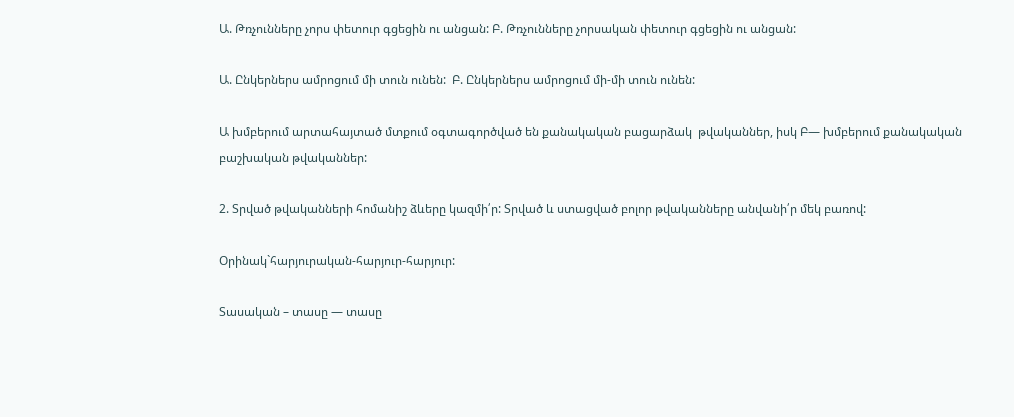Ա. Թռչունները չորս փետուր գցեցին ու անցան: Բ. Թռչունները չորսական փետուր գցեցին ու անցան:

Ա. Ընկերներս ամրոցում մի տուն ունեն:  Բ. Ընկերներս ամրոցում մի-մի տուն ունեն:

Ա խմբերում արտահայտած մտքում օգտագործված են քանակական բացարձակ  թվականներ, իսկ Բ— խմբերում քանակական բաշխական թվականներ:

2. Տրված թվականների հոմանիշ ձևերը կազմի՛ր: Տրված և ստացված բոլոր թվականները անվանի՛ր մեկ բառով:

Օրինակ`հարյուրական-հարյուր-հարյուր:

Տասական – տասը — տասը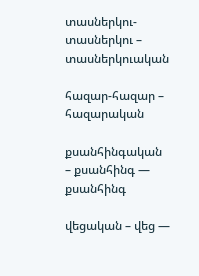տասներկու-տասներկու – տասներկուական

հազար-հազար – հազարական

քսանհինգական – քսանհինգ — քսանհինգ

վեցական – վեց —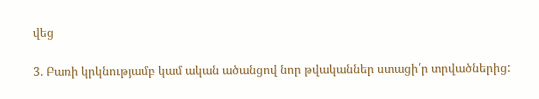վեց

3. Բառի կրկնությամբ կամ ական ածանցով նոր թվականներ ստացի՛ր տրվածներից: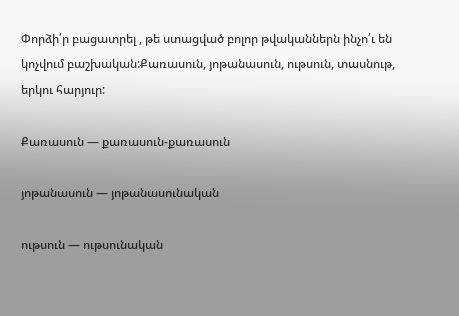Փորձի՛ր բացատրել , թե ստացված բոլոր թվականներն ինչո՛ւ են կոչվում բաշխական:Քառասուն, յոթանասուն, ութսուն, տասնութ, երկու հարյուր:

Քառասուն — քառասուն-քառասուն

յոթանասուն — յոթանասունական

ութսուն — ութսունական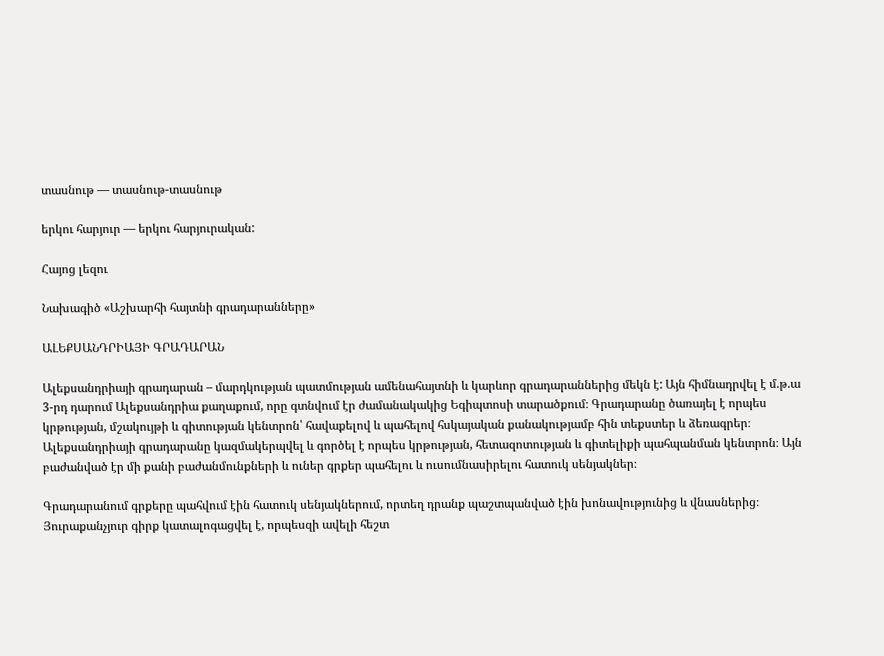տասնութ — տասնութ-տասնութ

երկու հարյուր — երկու հարյուրական:

Հայոց լեզու

Նախագիծ «Աշխարհի հայտնի գրադարանները»

ԱԼԵՔՍԱՆԴՐԻԱՅԻ ԳՐԱԴԱՐԱՆ

Ալեքսանդրիայի գրադարան – մարդկության պատմության ամենահայտնի և կարևոր գրադարաններից մեկն է: Այն հիմնադրվել է մ.թ.ա 3-րդ դարում Ալեքսանդրիա քաղաքում, որը գտնվում էր ժամանակակից Եգիպտոսի տարածքում։ Գրադարանը ծառայել է որպես կրթության, մշակույթի և գիտության կենտրոն՝ հավաքելով և պահելով հսկայական քանակությամբ հին տեքստեր և ձեռագրեր։ Ալեքսանդրիայի գրադարանը կազմակերպվել և գործել է որպես կրթության, հետազոտության և գիտելիքի պահպանման կենտրոն։ Այն բաժանված էր մի քանի բաժանմունքների և ուներ գրքեր պահելու և ուսումնասիրելու հատուկ սենյակներ։

Գրադարանում գրքերը պահվում էին հատուկ սենյակներում, որտեղ դրանք պաշտպանված էին խոնավությունից և վնասներից։ Յուրաքանչյուր գիրք կատալոգացվել է, որպեսզի ավելի հեշտ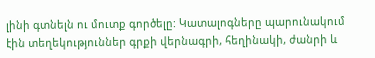լինի գտնելն ու մուտք գործելը: Կատալոգները պարունակում էին տեղեկություններ գրքի վերնագրի, հեղինակի, ժանրի և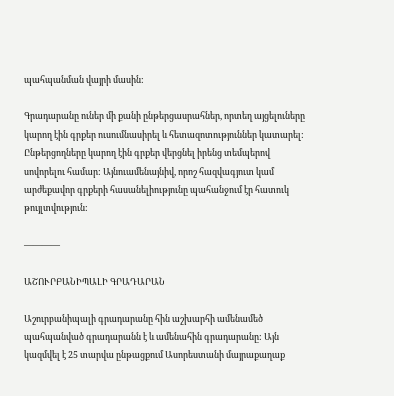պահպանման վայրի մասին:

Գրադարանը ուներ մի քանի ընթերցասրահներ, որտեղ այցելուները կարող էին գրքեր ուսումնասիրել և հետազոտություններ կատարել: Ընթերցողները կարող էին գրքեր վերցնել իրենց տեմպերով սովորելու համար: Այնուամենայնիվ, որոշ հազվագյուտ կամ արժեքավոր գրքերի հասանելիությունը պահանջում էր հատուկ թույլտվություն:

————

ԱՇՈՒՐԲԱՆԻՊԱԼԻ ԳՐԱԴԱՐԱՆ

Աշուրբանիպալի գրադարանը հին աշխարհի ամենամեծ պահպանված գրադարանն է և ամենահին գրադարանը: Այն կազմվել է 25 տարվա ընթացքում Ասորեստանի մայրաքաղաք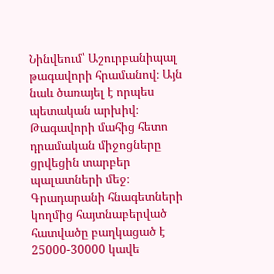Նինվեում՝ Աշուրբանիպալ թագավորի հրամանով։ Այն նաև ծառայել է որպես պետական արխիվ։ Թագավորի մահից հետո դրամական միջոցները ցրվեցին տարբեր պալատների մեջ։ Գրադարանի հնագետների կողմից հայտնաբերված հատվածը բաղկացած է 25000-30000 կավե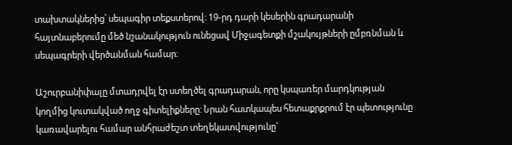տախտակներից՝ սեպագիր տեքստերով։ 19-րդ դարի կեսերին գրադարանի հայտնաբերումը մեծ նշանակություն ունեցավ Միջագետքի մշակույթների ըմբռնման և սեպագրերի վերծանման համար։

Աշուրբանիփալը մտադրվել էր ստեղծել գրադարան, որը կսպառեր մարդկության կողմից կուտակված ողջ գիտելիքները: Նրան հատկապես հետաքրքրում էր պետությունը կառավարելու համար անհրաժեշտ տեղեկատվությունը`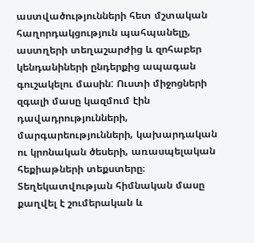աստվածությունների հետ մշտական հաղորդակցություն պահպանելը, աստղերի տեղաշարժից և զոհաբեր կենդանիների ընդերքից ապագան գուշակելու մասին: Ուստի միջոցների զգալի մասը կազմում էին դավադրությունների, մարգարեությունների, կախարդական ու կրոնական ծեսերի, առասպելական հեքիաթների տեքստերը։ Տեղեկատվության հիմնական մասը քաղվել է շումերական և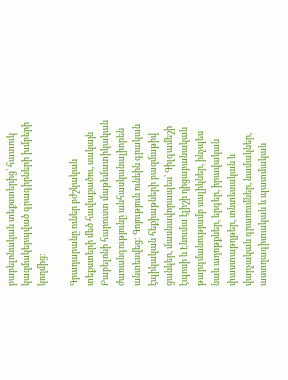բաբելոնական տեքստերից՝ հատուկ կազմակերպված գրագիրների խմբերի կողմից:

Գրադարանը ուներ բժշկական տեքստերի մեծ հավաքածու, սակայն Բաբելոնի հարուստ մաթեմատիկական ժառանգությունը անհասկանալիորեն անտեսվեց: Գոյություն ունեին գրական էպիկական հեքիաթների բազմաթիվ ցանկեր, մասնավորապես՝ Գիլգամեշի էպոսի և Էնումա էլիշի դիցաբանական թարգմանությամբ սալիկներ, ինչպես նաև աղոթքներ, երգեր, իրավական փաստաթղթեր, տնտեսական և վարչական գրառումներ, նամակներ, աստղագիտական և պատմական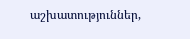աշխատություններ,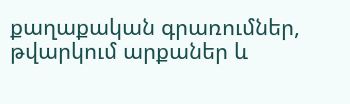քաղաքական գրառումներ, թվարկում արքաներ և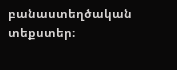բանաստեղծական տեքստեր։